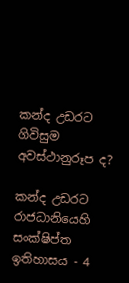කන්ද උඩරට ගිවිසුම අවස්ථානුරූප ද?

කන්ද උඩරට රාජධානියෙහි සංක්ෂිප්ත ඉතිහාසය - 4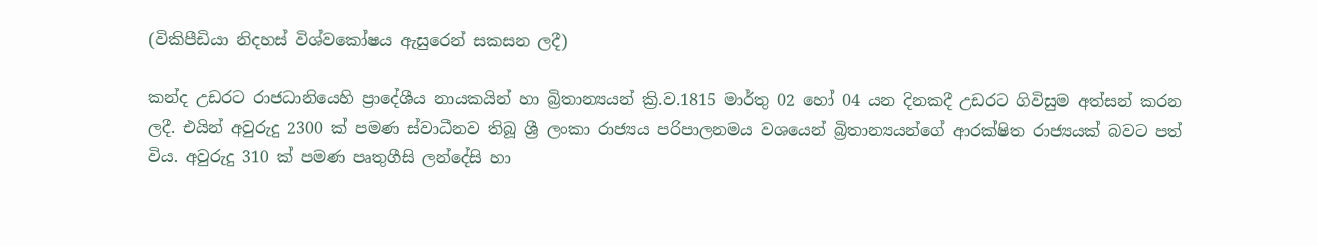(විකිපීඩියා නිදහස් විශ්වකෝෂය ඇසුරෙන් සකසන ලදී)

කන්ද උඩරට රාජධානියෙහි ප්‍රාදේශීය නායකයින් හා බ්‍රිතාන්‍යයන් ක්‍රි.ව.1815 මාර්තු 02 හෝ 04 යන දිනකදී උඩරට ගිවිසුම අත්සන් කරන ලදී. එයින් අවුරුදු 2300 ක් පමණ ස්වාධීනව තිබූ ශ්‍රී ලංකා රාජ්‍යය පරිපාලනමය වශයෙන් බ්‍රිතාන්‍යයන්ගේ ආරක්ෂිත රාජ්‍යයක් බවට පත් විය. අවුරුදු 310 ක් පමණ පෘතුගීසි ලන්දේසි හා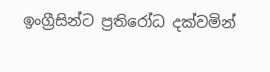ඉංග්‍රීසින්ට ප්‍රතිරෝධ දක්වමින්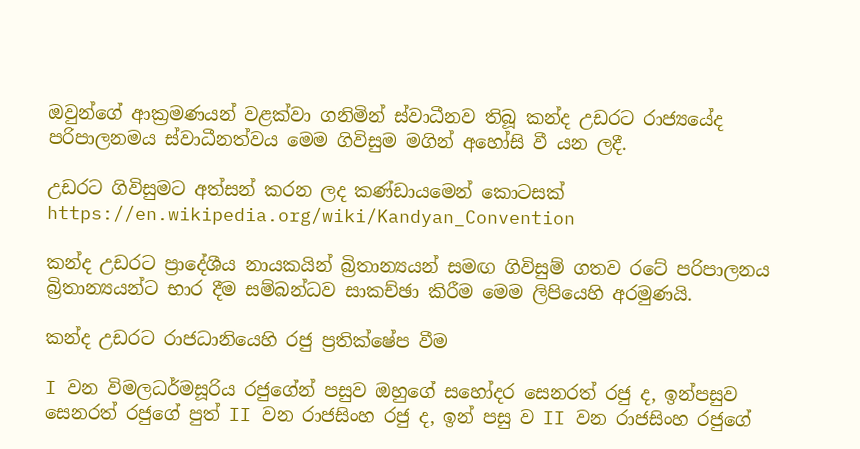ඔවුන්ගේ ආක්‍රමණයන් වළක්වා ගනිමින් ස්වාධීනව තිබූ කන්ද උඩරට රාජ්‍යයේද පරිපාලනමය ස්වාධීනත්වය මෙම ගිවිසුම මගින් අහෝසි වී යන ලදී.

උඩරට ගිවිසුමට අත්සන් කරන ලද කණ්ඩායමෙන් කොටසක් https://en.wikipedia.org/wiki/Kandyan_Convention

කන්ද උඩරට ප්‍රාදේශීය නායකයින් බ්‍රිතාන්‍යයන් සමඟ ගිවිසුම් ගතව රටේ පරිපාලනය බ්‍රිතාන්‍යයන්ට භාර දීම සම්බන්ධව සාකච්ඡා කිරීම මෙම ලිපියෙහි අරමුණයි.

කන්ද උඩරට රාජධානියෙහි රජු ප්‍රතික්ෂේප වීම

I වන විමලධර්මසූරිය රජුගේන් පසුව ඔහුගේ සහෝදර සෙනරත් රජු ද, ඉන්පසුව සෙනරත් රජුගේ පුත් II වන රාජසිංහ රජු ද, ඉන් පසු ව II වන රාජසිංහ රජුගේ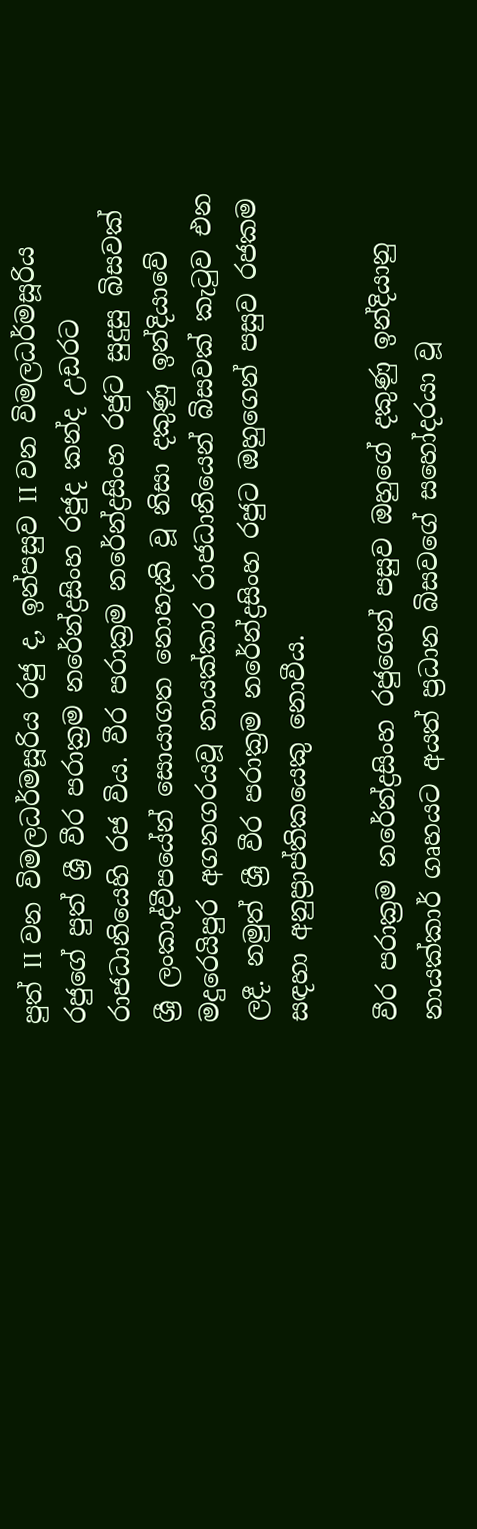පුත් II වන විමලධර්මසූරිය රජු ද, ඉන්පසුව II වන විමලධර්මසූරිය රජුගේ පුත් ශ්‍රී වීර පරාක්‍රම නරේන්ද්‍රසිංහ රජුද කන්ද උඩරට රාජධානියෙහි රජ විය. වීර පරාක්‍රම නරේන්ද්‍රසිංහ රජුට සුදුසු බිසවක් ශ්‍රී ලංකාද්වීපයේන් සොයාගත නොහැකි වූ නිසා දකුණු ඉන්දියාවේ මදුරෙයිපුර අගනගරයවූ නායක්කාර රාජධානියෙන් බිසවක් කැටුව එන ලදී. නමුත් ශ්‍රී වීර පරාක්‍රම නරේන්ද්‍රසිංහ රජුට ඔහුගෙන් පසුව රජකම සඳහා අනුප්‍රාප්තිකයෙකු නොවීය.

වීර පරාක්‍රම නරේන්ද්‍රසිංහ රජුගෙන් පසුව ඔහුගේ දකුණු ඉන්දියානු නායක්කාර් ගෘහයට අයත් ප්‍රධාන බිසවගේ සහෝදරයා වූ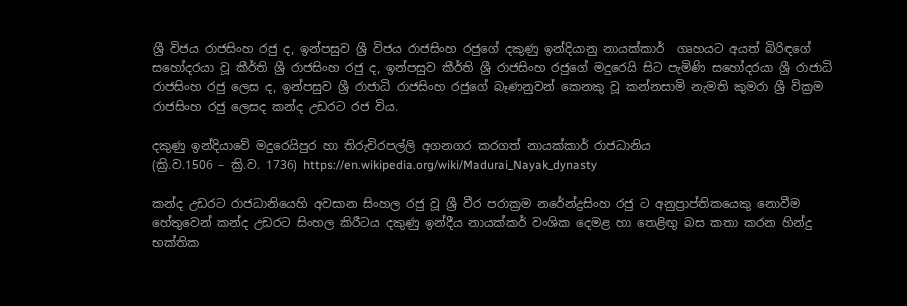ශ්‍රී විජය රාජසිංහ රජු ද, ඉන්පසුව ශ්‍රී විජය රාජසිංහ රජුගේ දකුණු ඉන්දියානු නායක්කාර්  ගෘහයට අයත් බිරිඳගේ සහෝදරයා වූ කීර්ති ශ්‍රී රාජසිංහ රජු ද, ඉන්පසුව කීර්ති ශ්‍රී රාජසිංහ රජුගේ මදුරෙයි සිට පැමිණි සහෝදරයා ශ්‍රී රාජාධි රාජසිංහ රජු ලෙස ද, ඉන්පසුව ශ්‍රී රාජාධි රාජසිංහ රජුගේ බෑණනුවන් කෙනකු වූ කන්නසාමි නැමති කුමරා ශ්‍රී වික්‍රම රාජසිංහ රජු ලෙසද කන්ද උඩරට රජ විය.

දකුණු ඉන්දියාවේ මදුරෙයිපුර හා තිරුචිරපල්ලි අගනගර කරගත් නායක්කාර් රාජධානිය
(ක්‍රි.ව.1506 – ක්‍රි.ව. 1736) https://en.wikipedia.org/wiki/Madurai_Nayak_dynasty

කන්ද උඩරට රාජධානියෙහි අවසාන සිංහල රජු වූ ශ්‍රී වීර පරාක්‍රම නරේන්ද්‍රසිංහ රජු ට අනුප්‍රාප්තිකයෙකු නොවීම හේතුවෙන් කන්ද උඩරට සිංහල කිරීටය දකුණු ඉන්දීය නායක්කර් වංශික දෙමළ හා තෙළිඟු බස කතා කරන හින්දු භක්තික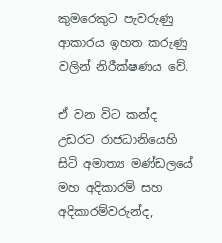කුමරෙකුට පැවරුණු ආකාරය ඉහත කරුණු වලින් නිරීක්ෂණය වේ.

ඒ වන විට කන්ද උඩරට රාජධානියෙහි සිටි අමාත්‍ය මණ්ඩලයේ මහ අදිකාරම් සහ අදිකාරම්වරුන්ද,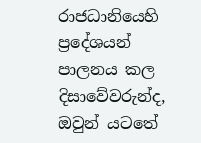රාජධානියෙහි ප්‍රදේශයන් පාලනය කල දිසාවේවරුන්ද, ඔවුන් යටතේ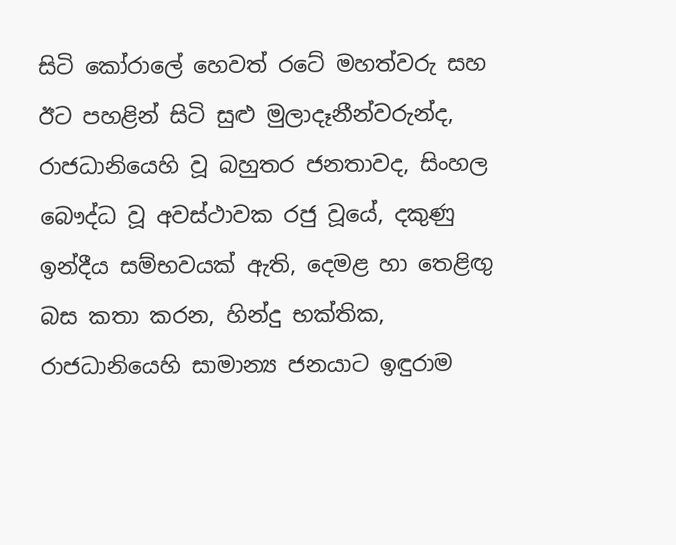සිටි කෝරාලේ හෙවත් රටේ මහත්වරු සහ ඊට පහළින් සිටි සුළු මුලාදෑනීන්වරුන්ද, රාජධානියෙහි වූ බහුතර ජනතාවද, සිංහල බෞද්ධ වූ අවස්ථාවක රජු වූයේ, දකුණු ඉන්දීය සම්භවයක් ඇති, දෙමළ හා තෙළිඟු බස කතා කරන, හින්දු භක්තික, රාජධානියෙහි සාමාන්‍ය ජනයාට ඉඳුරාම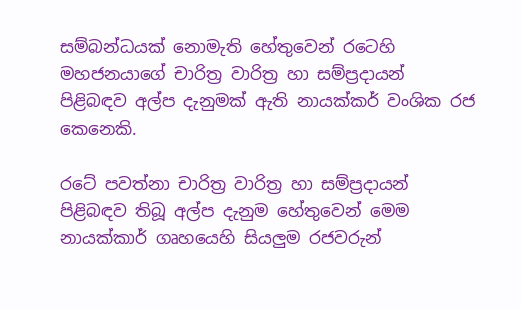සම්බන්ධයක් නොමැති හේතුවෙන් රටෙහි මහජනයාගේ චාරිත්‍ර වාරිත්‍ර හා සම්ප්‍රදායන් පිළිබඳව අල්ප දැනුමක් ඇති නායක්කර් වංශික රජ කෙනෙකි.

රටේ පවත්නා චාරිත්‍ර වාරිත්‍ර හා සම්ප්‍රදායන් පිළිබඳව තිබූ අල්ප දැනුම හේතුවෙන් මෙම නායක්කාර් ගෘහයෙහි සියලුම රජවරුන්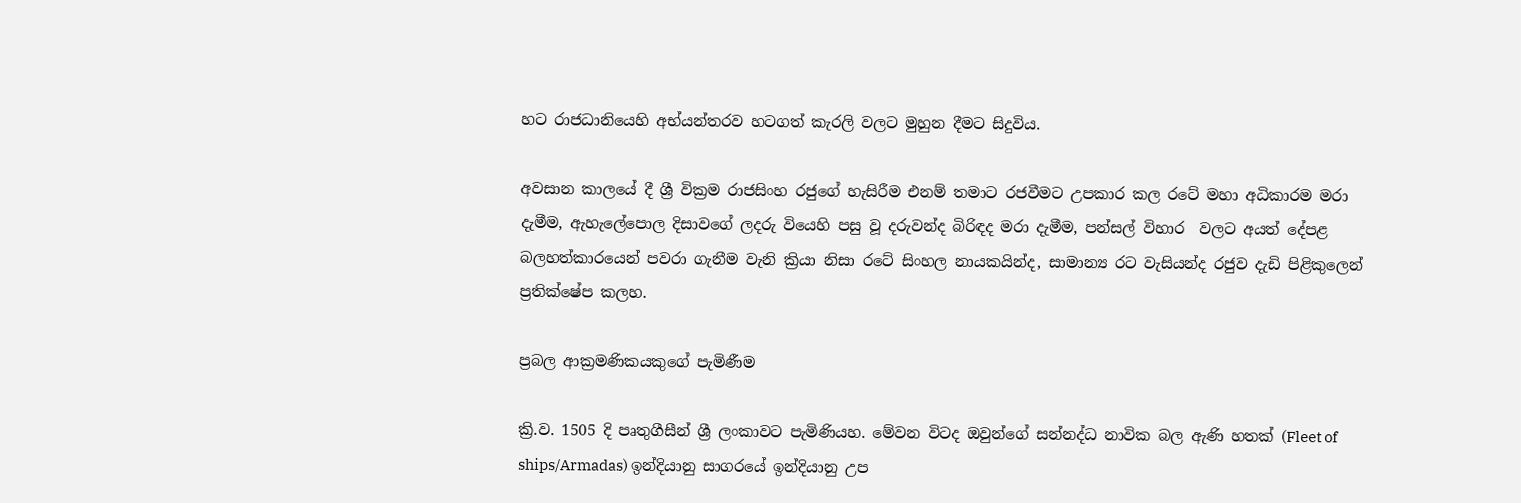හට රාජධානියෙහි අභ්යන්තරව හටගත් කැරලි වලට මුහුන දීමට සිදුවිය.

අවසාන කාලයේ දී ශ්‍රී වික්‍රම රාජසිංහ රජුගේ හැසිරීම එනම් තමාට රජවීමට උපකාර කල ‍රටේ මහා අධිකාරම මරා දැමීම, ඇහැලේපොල දිසාවගේ ලදරු වියෙහි පසු වූ දරුවන්ද බිරිඳද මරා දැමීම, පන්සල් විහාර  වලට අයත් දේපළ බලහත්කාරයෙන් පවරා ගැනීම වැනි ක්‍රියා නිසා රටේ සිංහල නායකයින්ද, සාමාන්‍ය රට වැසියන්ද රජුව දැඩි පිළිකුලෙන් ප්‍රතික්ෂේප කලහ.

ප්‍රබල ආක්‍රමණිකයකුගේ පැමිණීම

ක්‍රි.ව. 1505 දි පෘතුගීසීන් ශ්‍රී ලංකාවට පැමිණියහ. මේවන විටද ඔවුන්ගේ සන්නද්ධ නාවික බල ඇණි හතක් (Fleet of ships/Armadas) ඉන්දියානු සාගරයේ ඉන්දියානු උප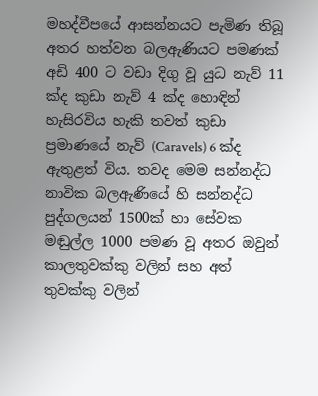මහද්වීපයේ ආසන්නයට පැමිණ තිබූ අතර හත්වන බලඇණියට පමණක් අඩි 400 ට වඩා දිගු වූ යුධ නැව් 11 ක්ද කුඩා නැව් 4 ක්ද හොඳින් හැසිරවිය හැකි තවත් කුඩා ප්‍රමාණයේ නැව් (Caravels) 6 ක්ද ඇතුළත් විය. තවද මෙම සන්නද්ධ නාවික බලඇණියේ හි සන්නද්ධ පුද්ගලයන් 1500ක් හා සේවක මඬුල්ල 1000 පමණ වූ අතර ඔවුන් කාලතුවක්කු වලින් සහ අත් තුවක්කු වලින්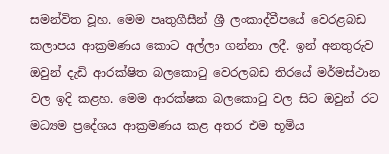සමන්විත වූහ. මෙම පෘතුගීසීන් ශ්‍රී ලංකාද්වීපයේ වෙරළබඩ කලාපය ආක්‍රමණය කොට අල්ලා ගන්නා ලදී. ඉන් අනතුරුව ඔවුන් දැඩි ආරක්ෂිත බලකොටු වෙරලබඩ තිරයේ මර්මස්ථාන වල ඉදි කළහ. මෙම ආරක්ෂක බලකොටු වල සිට ඔවුන් රට මධ්‍යම ප්‍රදේශය ආක්‍රමණය කළ අතර එම භූමිය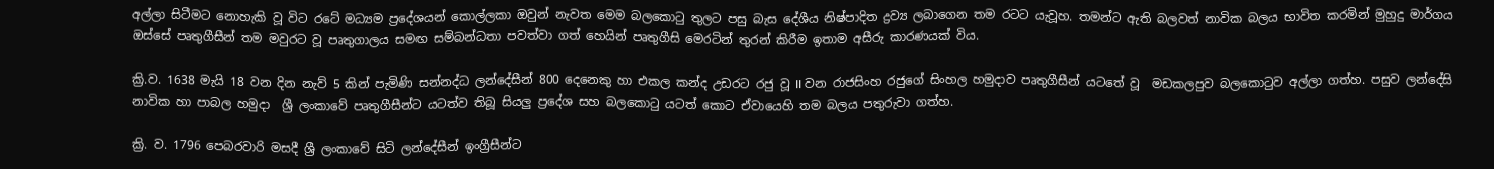අල්ලා සිටීමට නොහැකි වූ විට රටේ මධ්‍යම ප්‍රදේශයන් කොල්ලකා ඔවුන් නැවත මෙම බලකොටු තුලට පසු බැස දේශීය නිෂ්පාදිත ද්‍රව්‍ය ලබාගෙන තම රටට යැවූහ. තමන්ට ඇති බලවත් නාවික බලය භාවිත කරමින් මුහුදු මාර්ගය ඔස්සේ පෘතුගීසීන් තම මවුරට වූ පෘතුගාලය සමඟ සම්බන්ධතා පවත්වා ගත් හෙයින් පෘතුගීසි මෙරටින් තුරන් කිරීම ඉතාම අසීරු කාරණයක් විය.

ක්‍රි.ව. 1638 මැයි 18 වන දින නැව් 5 කින් පැමිණි සන්නද්ධ ලන්දේසීන් 800 දෙනෙකු හා එකල කන්ද උඩරට රජු වූ II වන රාජසිංහ රජුගේ සිංහල හමුදාව පෘතුගීසීන් යටතේ වූ  මඩකලපුව බලකොටුව අල්ලා ගත්හ. පසුව ලන්දේසි නාවික හා පාබල හමුදා  ශ්‍රී ලංකාවේ පෘතුගීසීන්ට යටත්ව තිබූ සියලු ප්‍රදේශ සහ බලකොටු යටත් කොට ඒවායෙහි තම බලය පතුරුවා ගත්හ.

ක්‍රි. ව. 1796 පෙබරවාරි මසදී ශ්‍රී ලංකාවේ සිටි ලන්දේසීන් ඉංග්‍රීසීන්ට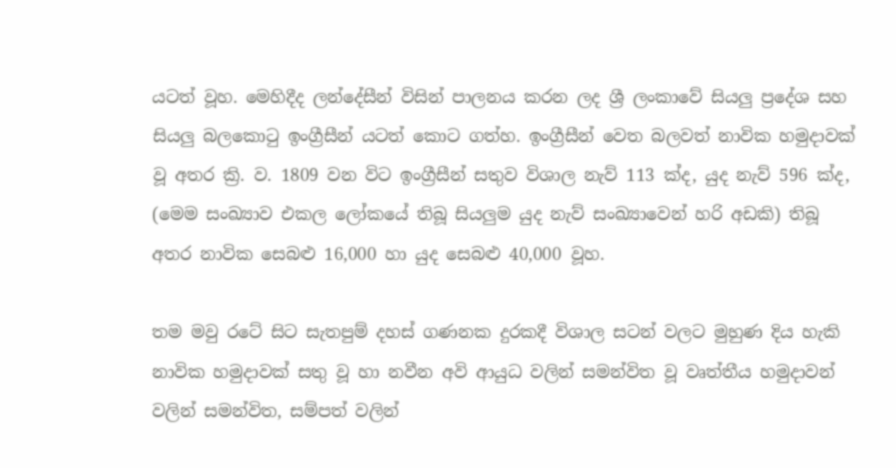යටත් වූහ. මෙහිදීද ලන්දේසීන් විසින් පාලනය කරන ලද ශ්‍රී ලංකාවේ සියලු ප්‍රදේශ සහ සියලු බලකොටු ඉංග්‍රීසීන් යටත් කොට ගත්හ. ඉංග්‍රීසීන් වෙත බලවත් නාවික හමුදාවක් වූ අතර ක්‍රි. ව. 1809 වන විට ඉංග්‍රීසීන් සතුව විශාල නැව් 113 ක්ද, යුද නැව් 596 ක්ද, (මෙම සංඛ්‍යාව එකල ලෝකයේ තිබූ සියලුම යුද නැව් සංඛ්‍යාවෙන් හරි අඩකි) තිබූ අතර නාවික සෙබළු 16,000 හා යුද සෙබළු 40,000 වූහ.

තම මවු රටේ සිට සැතපුම් දහස් ගණනක දුරකදී විශාල සටන් වලට මුහුණ දිය හැකි නාවික හමුදාවක් සතු වූ හා නවීන අවි ආයුධ වලින් සමන්විත වූ වෘත්තීය හමුදාවන් වලින් සමන්විත, සම්පත් වලින්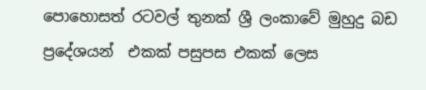පොහොසත් රටවල් තුනක් ශ්‍රී ලංකාවේ මුහුදු බඩ ප්‍රදේශයන්  එකක් පසුපස එකක් ලෙස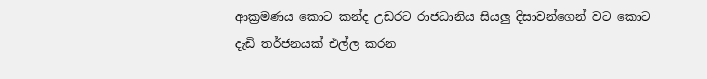ආක්‍රමණය කොට කන්ද උඩරට රාජධානිය සියලු දිසාවන්ගෙන් වට කොට දැඩි තර්ජනයක් එල්ල කරන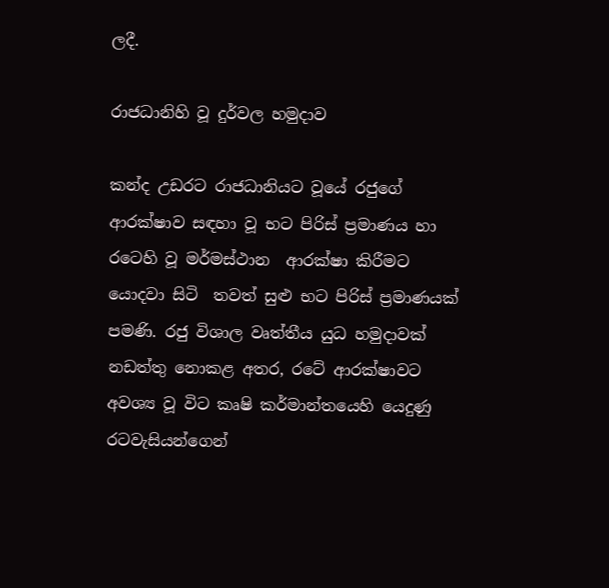ලදී.

රාජධානිහි වූ දුර්වල හමුදාව

කන්ද උඩරට රාජධානියට වූයේ රජුගේ ආරක්ෂාව සඳහා වූ භට පිරිස් ප්‍රමාණය හා රටෙහි වූ මර්මස්ථාන  ආරක්ෂා කිරීමට යොදවා සිටි  තවත් සුළු භට පිරිස් ප්‍රමාණයක් පමණි. රජු විශාල වෘත්තීය යුධ හමුදාවක් නඩත්තු නොකළ අතර, රටේ ආරක්ෂාවට අවශ්‍ය වූ විට කෘෂි කර්මාන්තයෙහි යෙදුණු රටවැසියන්ගෙන්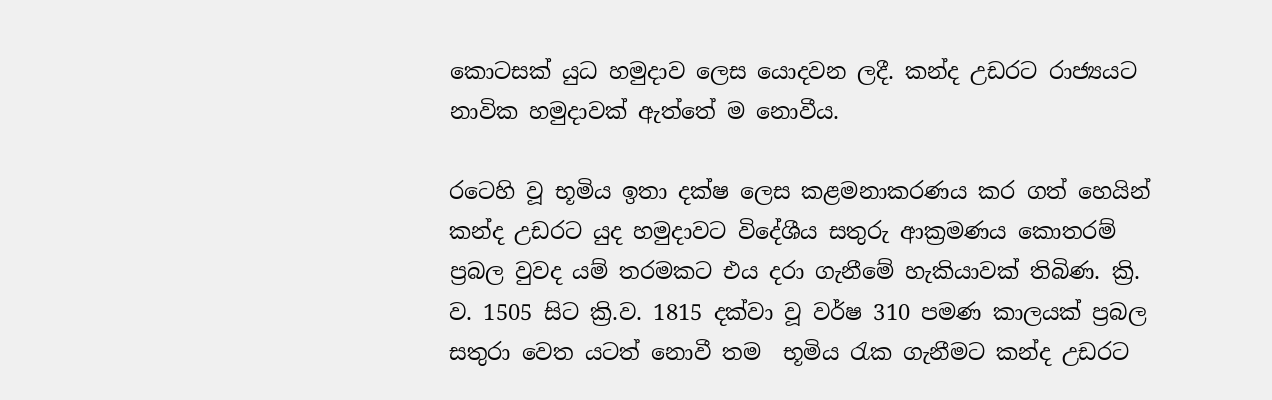කොටසක් යුධ හමුදාව ලෙස යොදවන ලදී. කන්ද උඩරට රාජ්‍යයට නාවික හමුදාවක් ඇත්තේ ම නොවීය.

රටෙහි වූ භූමිය ඉතා දක්ෂ ලෙස කළමනාකරණය කර ගත් හෙයින් කන්ද උඩරට යුද හමුදාවට විදේශීය සතුරු ආක්‍රමණය කොතරම් ප්‍රබල වුවද යම් තරමකට එය දරා ගැනීමේ හැකියාවක් තිබිණ. ක්‍රි. ව. 1505 සිට ක්‍රි.ව. 1815 දක්වා වූ වර්ෂ 310 පමණ කාලයක් ප්‍රබල සතුරා වෙත යටත් නොවී තම  භූමිය රැක ගැනීමට කන්ද උඩරට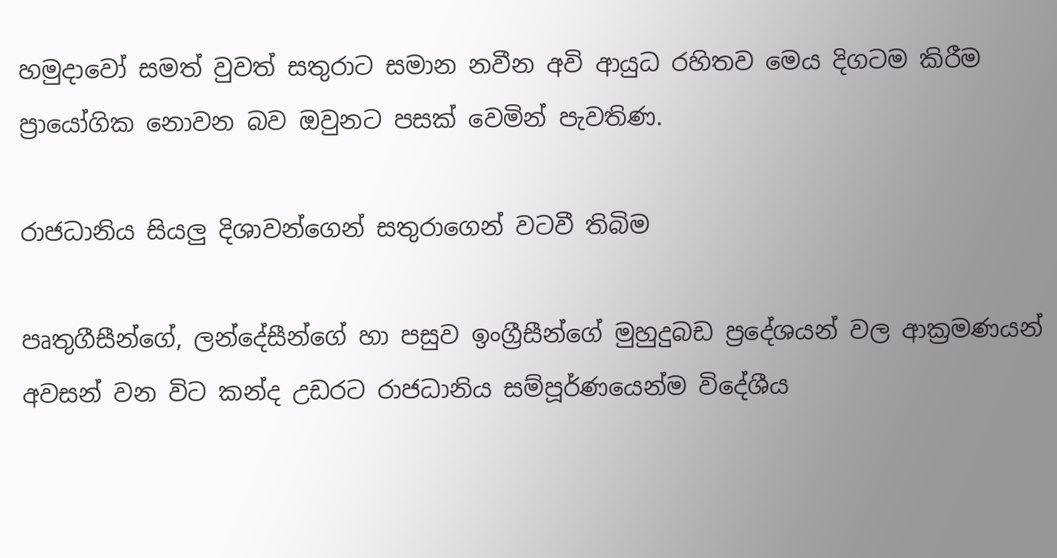හමුදාවෝ සමත් වුවත් සතුරාට සමාන නවීන අවි ආයුධ රහිතව මෙය දිගටම කිරීම ප්‍රායෝගික නොවන බව ඔවුනට පසක් වෙමින් පැවතිණ.

රාජධානිය සියලු දිශාවන්ගෙන් සතුරාගෙන් වටවී තිබිම

පෘතුගීසීන්ගේ, ලන්දේසීන්ගේ හා පසුව ඉංග්‍රීසීන්ගේ මුහුදුබඩ ප්‍රදේශයන් වල ආක්‍රමණයන් අවසන් වන විට කන්ද උඩරට රාජධානිය සම්පූර්ණයෙන්ම විදේශීය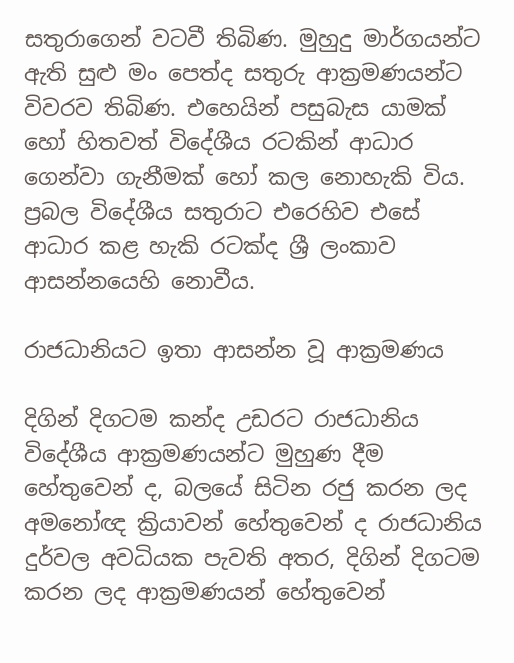සතුරාගෙන් වටවී තිබිණ. මුහුදු මාර්ගයන්ට ඇති සුළු මං පෙත්ද සතුරු ආක්‍රමණයන්ට විවරව තිබිණ. එහෙයින් පසුබැස යාමක් හෝ හිතවත් විදේශීය රටකින් ආධාර ගෙන්වා ගැනීමක් හෝ කල නොහැකි විය. ප්‍රබල විදේශීය සතුරාට එරෙහිව එසේ ආධාර කළ හැකි රටක්ද ශ්‍රී ලංකාව ආසන්නයෙහි නොවීය.

රාජධානියට ඉතා ආසන්න වූ ආක්‍රමණය

දිගින් දිගටම කන්ද උඩරට රාජධානිය විදේශීය ආක්‍රමණයන්ට මුහුණ දීම හේතුවෙන් ද, බලයේ සිටින රජු කරන ලද අමනෝඥ ක්‍රියාවන් හේතුවෙන් ද රාජධානිය  දුර්වල අවධියක පැවති අතර, දිගින් දිගටම කරන ලද ආක්‍රමණයන් හේතුවෙන්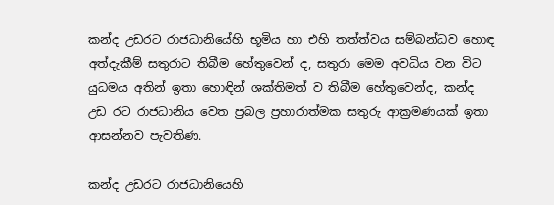කන්ද උඩරට රාජධානියේහි භූමිය හා එහි තත්ත්වය සම්බන්ධව හොඳ අත්දැකීම් සතුරාට තිබීම හේතුවෙන් ද, සතුරා මෙම අවධිය වන විට යුධමය අතින් ඉතා හොඳින් ශක්තිමත් ව තිබීම හේතුවෙන්ද, කන්ද උඩ රට රාජධානිය වෙත ප්‍රබල ප්‍රහාරාත්මක සතුරු ආක්‍රමණයක් ඉතා ආසන්නව පැවතිණ.

කන්ද උඩරට රාජධානියෙහි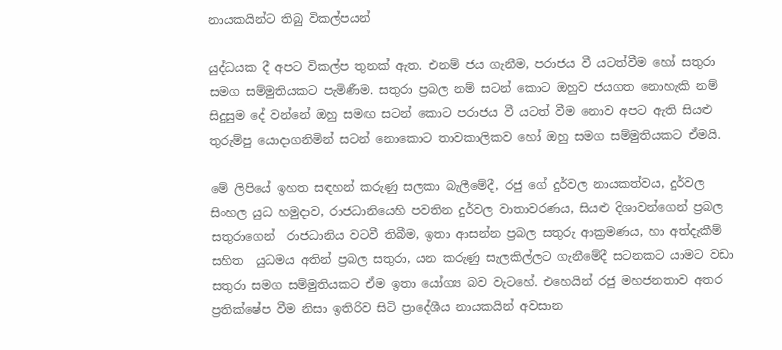නායකයින්ට තිබු විකල්පයන්

යුද්ධයක දී අපට විකල්ප තුනක් ඇත. එනම් ජය ගැනීම, පරාජය වී යටත්වීම හෝ සතුරා සමග සම්මුතියකට පැමිණීම. සතුරා ප්‍රබල නම් සටන් කොට ඔහුව ජයගත නොහැකි නම් සිදුසුම දේ වන්නේ ඔහු සමඟ සටන් කොට පරාජය වී යටත් වීම නොව අපට ඇති සියළු තුරුම්පු යොදාගනිමින් සටන් නොකොට තාවකාලිකව හෝ ඔහු සමග සම්මුතියකට ඒමයි.

මේ ලිපියේ ඉහත සඳහන් කරුණු සලකා බැලීමේදී, රජු ගේ දුර්වල නායකත්වය, දුර්වල සිංහල යුධ හමුදාව, රාජධානියෙහි පවතින දුර්වල වාතාවරණය, සියළු දිශාවන්ගෙන් ප්‍රබල සතුරාගෙන්  රාජධානිය වටවී තිබීම, ඉතා ආසන්න ප්‍රබල සතුරු ආක්‍රමණය, හා අත්දැකීම් සහිත  යුධමය අතින් ප්‍රබල සතුරා, යන කරුණු සැලකිල්ලට ගැනීමේදී සටනකට යාමට වඩා සතුරා සමග සම්මුතියකට ඒම ඉතා යෝග්‍ය බව වැටහේ. එහෙයින් රජු මහජනතාව අතර ප්‍රතික්ෂේප වීම නිසා ඉතිරිව සිටි ප්‍රාදේශීය නායකයින් අවසාන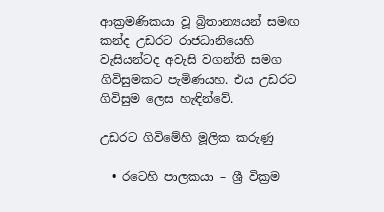ආක්‍රමණිකයා වූ බ්‍රිතාන්‍යයන් සමඟ කන්ද උඩරට රාජධානියෙහි වැසියන්ටද අවැසි වගන්ති සමග ගිවිසුමකට පැමිණයහ. එය උඩරට ගිවිසුම ලෙස හැඳින්වේ.

උඩරට ගිවිමේහි මූලික කරුණු

  • රටෙහි පාලකයා – ශ්‍රී වික්‍රම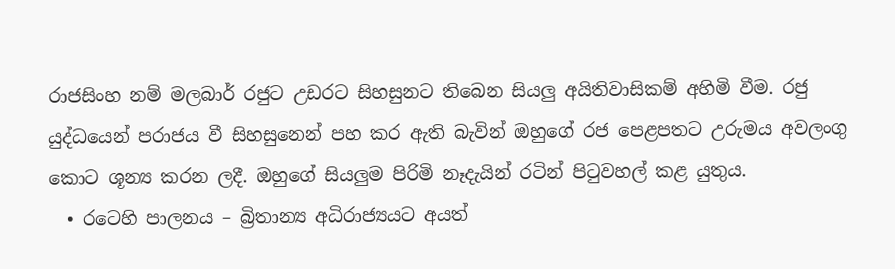රාජසිංහ නම් මලබාර් රජුට උඩරට සිහසුනට තිබෙන සියලු අයිතිවාසිකම් අහිමි වීම. රජු යුද්ධයෙන් පරාජය වී සිහසුනෙන් පහ කර ඇති බැවින් ඔහුගේ රජ පෙළපතට උරුමය අවලංගු කොට ශූන්‍ය කරන ලදී. ඔහුගේ සියලුම පිරිමි නෑදැයින් රටින් පිටුවහල් කළ යුතුය.
  • රටෙහි පාලනය – බ්‍රිතාන්‍ය අධිරාජ්‍යයට අයත්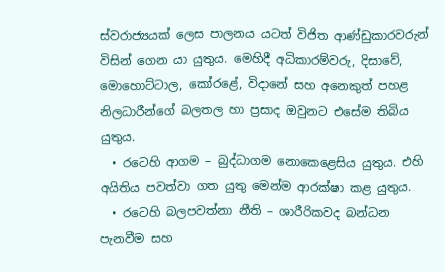ස්වරාජ්‍යයක් ලෙස පාලනය යටත් විජිත ආණ්ඩුකාරවරුන් විසින් ගෙන යා යුතුය. මෙහිදී අධිකාරම්වරු, දිසාවේ, මොහොට්ටාල, කෝරළේ, විදානේ සහ අනෙකුත් පහළ නිලධාරීන්ගේ බලතල හා ප්‍රසාද ඔවුනට එසේම තිබිය යුතුය.
  • රටෙහි ආගම – බුද්ධාගම නොකෙළෙසිය යුතුය. එහි අයිතිය පවත්වා ගත යුතු මෙන්ම ආරක්ෂා කළ යුතුය.
  • රටෙහි බලපවත්නා නීති – ශාරීරිකවද බන්ධන පැනවීම සහ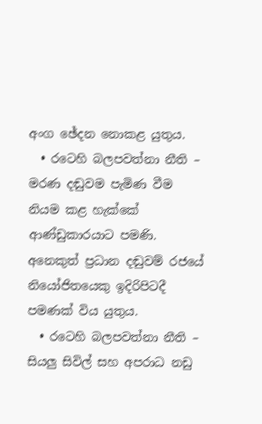අංග ඡේදන නොකළ යුතුය.
  • රටෙහි බලපවත්නා නීති – මරණ දඬුවම පැමිණ වීම නියම කළ හැක්කේ ආණ්ඩුකාරයාට පමණි. අනෙකුත් ප්‍රධාන දඬුවම් රජයේ නියෝජිතයෙකු ඉදිරිපිටදී පමණක් විය යුතුය.
  • රටෙහි බලපවත්නා නීති – සියලු සිවිල් සහ අපරාධ නඩු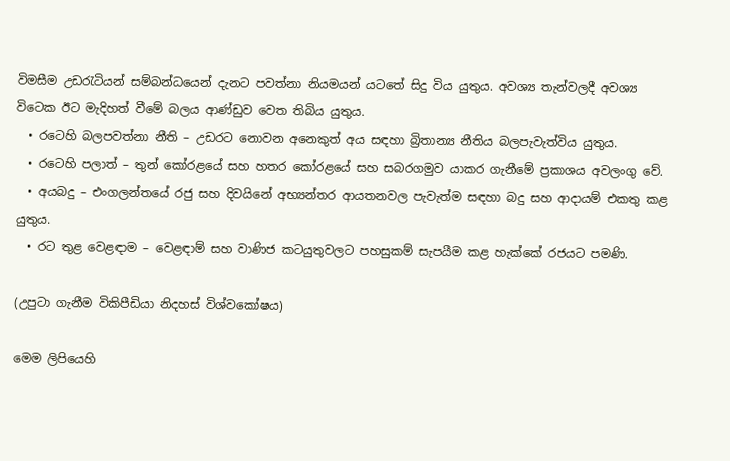විමසීම උඩරැටියන් සම්බන්ධයෙන් දැනට පවත්නා නියමයන් යටතේ සිදු විය යුතුය. අවශ්‍ය තැන්වලදී අවශ්‍ය විටෙක ඊට මැදිහත් වීමේ බලය ආණ්ඩුව වෙත තිබිය යුතුය.
  • රටෙහි බලපවත්නා නීති – උඩරට නොවන අනෙකුත් අය සඳහා බ්‍රිතාන්‍ය නීතිය බලපැවැත්විය යුතුය.
  • රටෙහි පලාත් – තුන් කෝරළයේ සහ හතර කෝරළයේ සහ සබරගමුව යාකර ගැනීමේ ප්‍රකාශය අවලංගු වේ.
  • අයබදු – එංගලන්තයේ රජු සහ දිවයිනේ අභ්‍යන්තර ආයතනවල පැවැත්ම සඳහා බදු සහ ආදායම් එකතු කළ යුතුය.
  • රට තුළ වෙළඳාම – වෙළඳාම් සහ වාණිජ කටයුතුවලට පහසුකම් සැපයීම කළ හැක්කේ රජයට පමණි.

(උපුටා ගැනීම විකිපීඩියා නිදහස් විශ්වකෝෂය)

මෙම ලිපියෙහි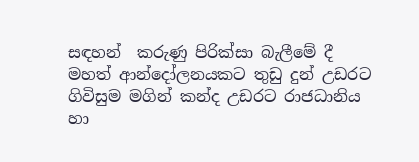සඳහන්  කරුණු පිරික්සා බැලීමේ දී මහත් ආන්දෝලනයකට තුඩු දුන් උඩරට ගිවිසුම මගින් කන්ද උඩරට රාජධානිය හා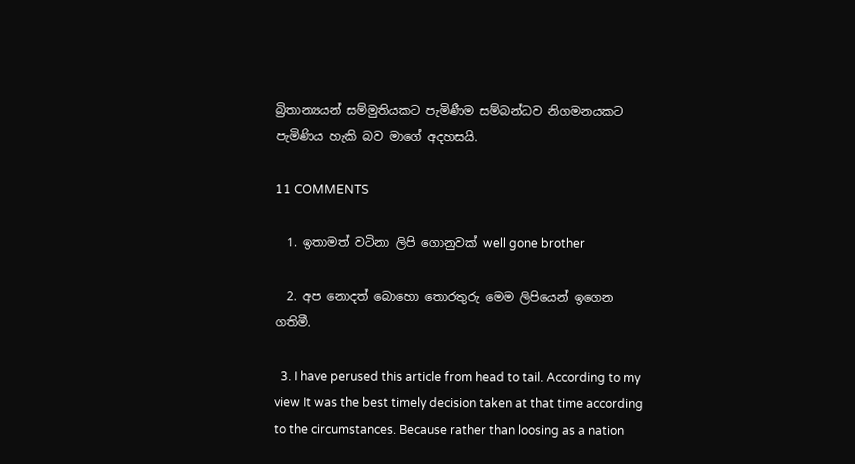බ්‍රිතාන්‍යයන් සම්මුතියකට පැමිණීම සම්බන්ධව නිගමනයකට පැමිණිය හැකි බව මාගේ අදහසයි.

11 COMMENTS

  1. ඉතාමත් වටිනා ලිපි ගොනුවක් well gone brother

  2. අප නොදත් බොහො තොරතුරු මෙම ලිපියෙන් ඉගෙන ගතිමී.

  3. I have perused this article from head to tail. According to my view It was the best timely decision taken at that time according to the circumstances. Because rather than loosing as a nation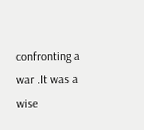confronting a war .It was a wise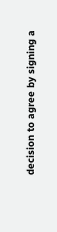decision to agree by signing a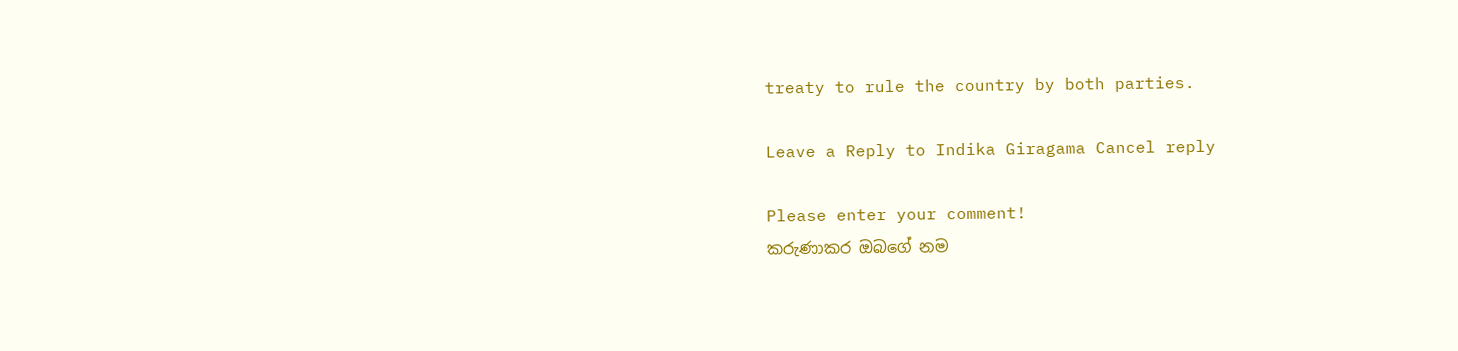treaty to rule the country by both parties.

Leave a Reply to Indika Giragama Cancel reply

Please enter your comment!
කරුණාකර ඔබගේ නම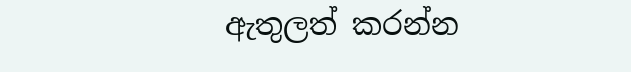ඇතුලත් කරන්න